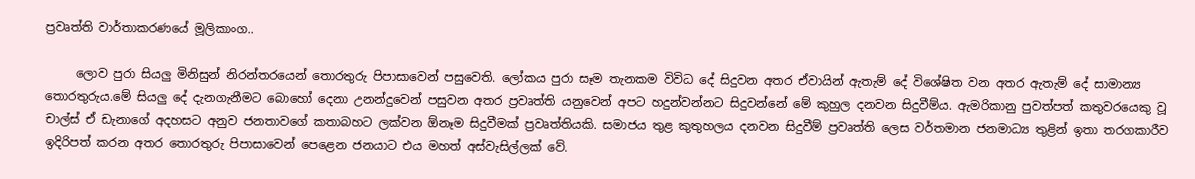ප්‍රවෘත්ති වාර්තාකරණයේ මූලිකාංග..

     ලොව පුරා සියලු මිනිසුන් නිරන්තරයෙන් තොරතුරු පිපාසාවෙන් පසුවෙති. ලෝකය පුරා සෑම තැනකම විවිධ දේ සිදුවන අතර ඒවායින් ඇතැම් දේ විශේෂිත වන අතර ඇතැම් දේ සාමාන්‍ය තොරතුරුය.මේ සියලු දේ දැනගැනීමට බොහෝ දෙනා උනන්දුවෙන් පසුවන අතර ප්‍රවෘත්ති යනුවෙන් අපට හදුන්වන්නට සිදුවන්නේ මේ කුහුල දනවන සිදුවීම්ය. ඇමරිකානු පුවත්පත් කතුවරයෙකු වූ චාල්ස් ඒ ඩැනාගේ අදහසට අනුව ජනතාවගේ කතාබහට ලක්වන ඕනෑම සිදුවීමක් ප්‍රවෘත්තියකි. සමාජය තුළ කුතුහලය දනවන සිදුවීම් ප්‍රවෘත්ති ලෙස වර්තමාන ජනමාධ්‍ය තුළින් ඉතා තරගකාරීව ඉදිරිපත් කරන අතර තොරතුරු පිපාසාවෙන් පෙළෙන ජනයාට එය මහත් අස්වැසිල්ලක් වේ.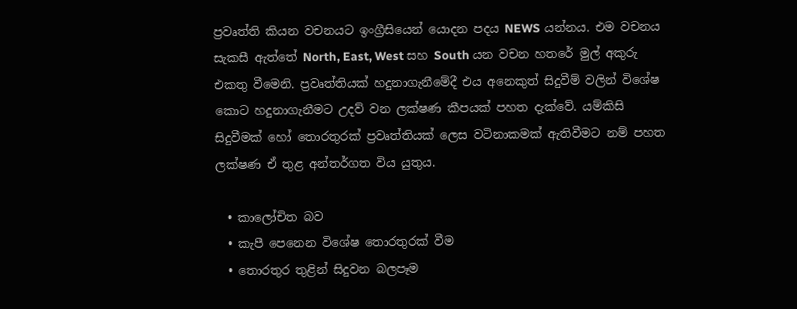ප්‍රවෘත්ති කියන වචනයට ඉංග්‍රීසියෙන් යොදන පදය NEWS යන්නය. එම වචනය සැකසී ඇත්තේ North, East, West සහ South යන වචන හතරේ මුල් අකුරු එකතු වීමෙනි. ප්‍රවෘත්තියක් හදුනාගැනීමේදී එය අනෙකුත් සිදුවීම් වලින් විශේෂ කොට හදුනාගැනීමට උදව් වන ලක්ෂණ කීපයක් පහත දැක්වේ. යම්කිසි සිදුවීමක් හෝ තොරතුරක් ප්‍රවෘත්තියක් ලෙස වටිනාකමක් ඇතිවීමට නම් පහත ලක්ෂණ ඒ තුළ අන්තර්ගත විය යුතුය.

  • කාලෝචිත බව
  • කැපී පෙනෙන විශේෂ තොරතුරක් වීම
  • තොරතුර තුළින් සිදුවන බලපෑම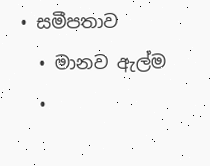• සමීපතාව
  • මානව ඇල්ම
  •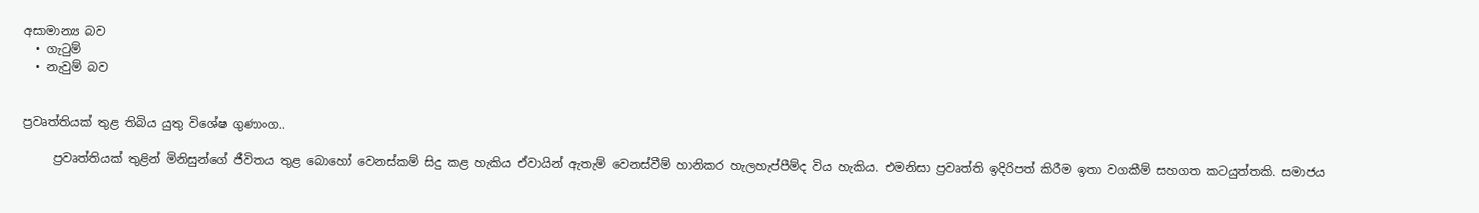අසාමාන්‍ය බව
  • ගැටුම්
  • නැවුම් බව


ප්‍රවෘත්තියක් තුළ තිබිය යුතු විශේෂ ගුණාංග..

     ප්‍රවෘත්තියක් තුළින් මිනිසුන්ගේ ජීවිතය තුළ බොහෝ වෙනස්කම් සිදු කළ හැකිය ඒවායින් ඇතැම් වෙනස්වීම් හානිකර හැලහැප්පීම්ද විය හැකිය. එමනිසා ප්‍රවෘත්ති ඉදිරිපත් කිරීම ඉතා වගකීම් සහගත කටයුත්තකි. සමාජය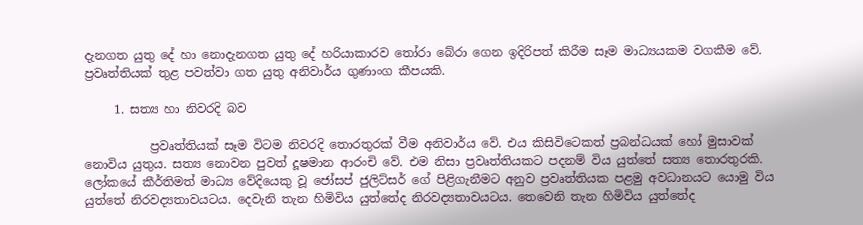දැනගත යුතු දේ හා නොදැනගත යුතු දේ හරියාකාරව තෝරා බේරා ගෙන ඉදිරිපත් කිරීම සෑම මාධ්‍යයකම වගකීම වේ. ප්‍රවෘත්තියක් තුළ පවත්වා ගත යුතු අනිවාර්ය ගුණාංග කීපයකි.

     1. සත්‍ය හා නිවරදි බව

           ප්‍රවෘත්තියක් සෑම විටම නිවරදි තොරතුරක් වීම අනිවාර්ය වේ. එය කිසිවිටෙකත් ප්‍රබන්ධයක් හෝ මුසාවක් නොවිය යුතුය. සත්‍ය නොවන පුවත් දූෂමාන ආරංචි වේ. එම නිසා ප්‍රවෘත්තියකට පදනම් විය යුත්තේ සත්‍ය තොරතුරකි. ලෝකයේ කීර්තිමත් මාධ්‍ය වේදියෙකු වූ ජෝසප් ජුලිට්සර් ගේ පිළිගැනීමට අනුව ප්‍රවෘත්තියක පළමු අවධානයට යොමු විය යුත්තේ නිරවද්‍යතාවයටය. දෙවැනි තැන හිමිවිය යුත්තේද නිරවද්‍යතාවයටය. තෙවෙනි තැන හිමිවිය යුත්තේද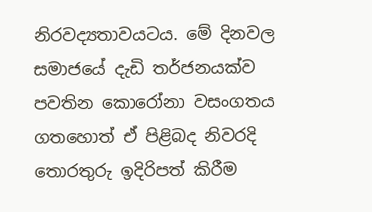නිරවද්‍යතාවයටය. මේ දිනවල සමාජයේ දැඩි තර්ජනයක්ව පවතින කොරෝනා වසංගතය ගතහොත් ඒ පිළිබද නිවරදි තොරතුරු ඉදිරිපත් කිරීම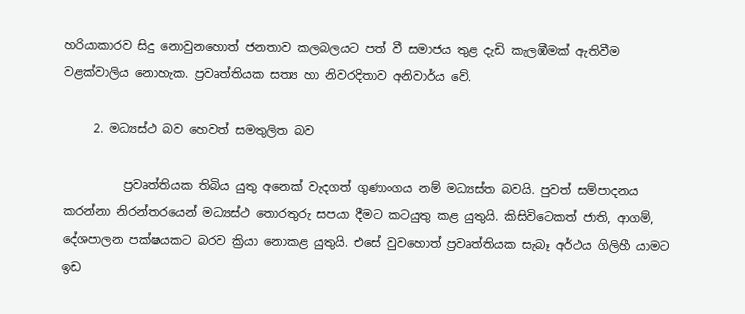හරියාකාරව සිදු නොවුනහොත් ජනතාව කලබලයට පත් වී සමාජය තුළ දැඩි කැලඹීමක් ඇතිවීම වළක්වාලිය නොහැක. ප්‍රවෘත්තියක සත්‍ය හා නිවරදිතාව අනිවාර්ය වේ.

     2. මධ්‍යස්ථ බව හෙවත් සමතුලිත බව

          ප්‍රවෘත්තියක තිබිය යුතු අනෙක් වැදගත් ගුණාංගය නම් මධ්‍යස්ත බවයි. පුවත් සම්පාදනය කරන්නා නිරන්තරයෙන් මධ්‍යස්ථ තොරතුරු සපයා දීමට කටයුතු කළ යුතුයි. කිසිවිටෙකත් ජාති, ආගම්, දේශපාලන පක්ෂයකට බරව ක්‍රියා නොකළ යුතුයි. එසේ වුවහොත් ප්‍රවෘත්තියක සැබෑ අර්ථය ගිලිහී යාමට ඉඩ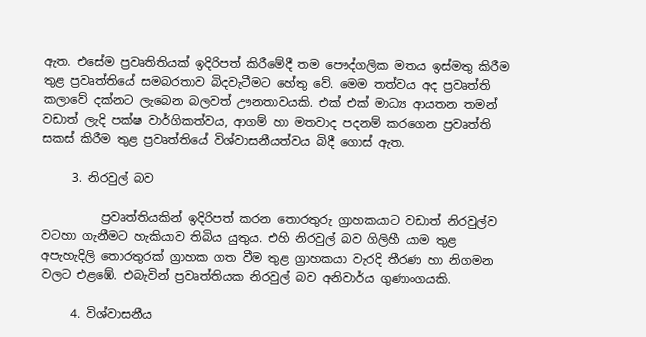ඇත. එසේම ප්‍රවෘතිතියක් ඉදිරිපත් කිරීමේදී තම පෞද්ගලික මතය ඉස්මතු කිරීම තුළ ප්‍රවෘත්තියේ සමබරතාව බිදවැටීමට හේතු වේ. මෙම තත්වය අද ප්‍රවෘත්ති කලාවේ දක්නට ලැබෙන බලවත් ඌනතාවයකි. එක් එක් මාධ්‍ය ආයතන තමන් වඩාත් ලැදි පක්ෂ වාර්ගිකත්වය, ආගම් හා මතවාද පදනම් කරගෙන ප්‍රවෘත්ති සකස් කිරීම තුළ ප්‍රවෘත්තියේ විශ්වාසනීයත්වය බිදී ගොස් ඇත.

     3. නිරවුල් බව

          ප්‍රවෘත්තියකින් ඉදිරිපත් කරන තොරතුරු ග්‍රාහකයාට වඩාත් නිරවුල්ව වටහා ගැනීමට හැකියාව තිබිය යුතුය. එහි නිරවුල් බව ගිලිහී යාම තුළ අපැහැදිලි තොරතුරක් ග්‍රාහක ගත වීම තුළ ග්‍රාහකයා වැරදි තීරණ හා නිගමන වලට එළඹේ. එබැවින් ප්‍රවෘත්තියක නිරවුල් බව අනිවාර්ය ගුණාංගයකි.

     4. විශ්වාසනීය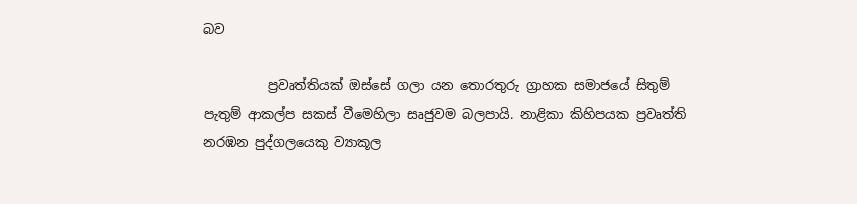බව

          ප්‍රවෘත්තියක් ඔස්සේ ගලා යන තොරතුරු ග්‍රාහක සමාජයේ සිතුම් පැතුම් ආකල්ප සකස් වීමෙහිලා සෘජුවම බලපායි. නාළිකා කිහිපයක ප්‍රවෘත්ති නරඹන පුද්ගලයෙකු ව්‍යාකූල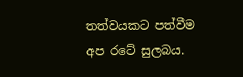තත්වයකට පත්වීම අප රටේ සුලබය.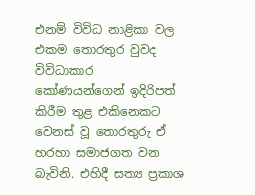එනම් විවිධ නාළිකා වල එකම තොරතුර වුවද විවිධාකාර කෝණයන්ගෙන් ඉදිරිපත් කිරීම තුළ එකිනෙකට වෙනස් වූ තොරතුරු ඒ හරහා සමාජගත වන බැවිනි. එහිදී සත්‍ය ප්‍රකාශ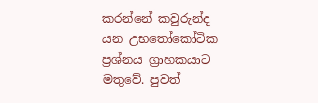කරන්නේ කවුරුන්ද යන උභතෝකෝටික ප්‍රශ්නය ග්‍රාහකයාට මතුවේ. පුවත්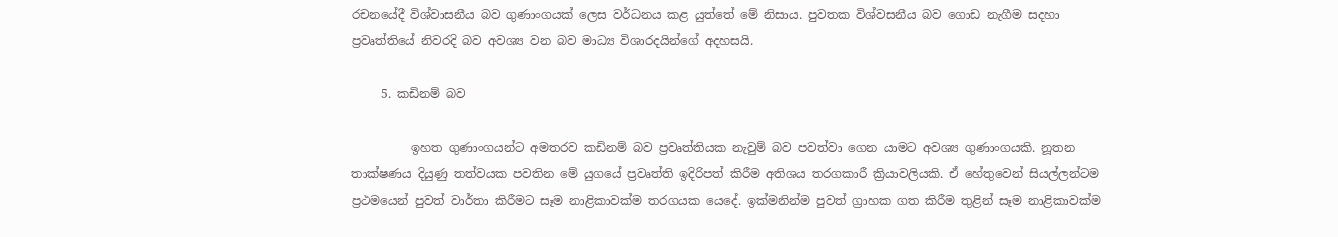රචනයේදී විශ්වාසනීය බව ගුණාංගයක් ලෙස වර්ධනය කළ යුත්තේ මේ නිසාය. පුවතක විශ්වසනීය බව ගොඩ නැගීම සදහා ප්‍රවෘත්තියේ නිවරදි බව අවශ්‍ය වන බව මාධ්‍ය විශාරදයින්ගේ අදහසයි.

     5. කඩිනම් බව

          ඉහත ගුණාංගයන්ට අමතරව කඩිනම් බව ප්‍රවෘත්තියක නැවුම් බව පවත්වා ගෙන යාමට අවශ්‍ය ගුණාංගයකි. නූතන තාක්ෂණය දියුණු තත්වයක පවතින මේ යුගයේ ප්‍රවෘත්ති ඉදිරිපත් කිරීම අතිශය තරගකාරී ක්‍රියාවලියකි. ඒ හේතුවෙන් සියල්ලන්ටම ප්‍රථමයෙන් පුවත් වාර්තා කිරීමට සෑම නාළිකාවක්ම තරගයක යෙදේ. ඉක්මනින්ම පුවත් ග්‍රාහක ගත කිරීම තුළින් සෑම නාළිකාවක්ම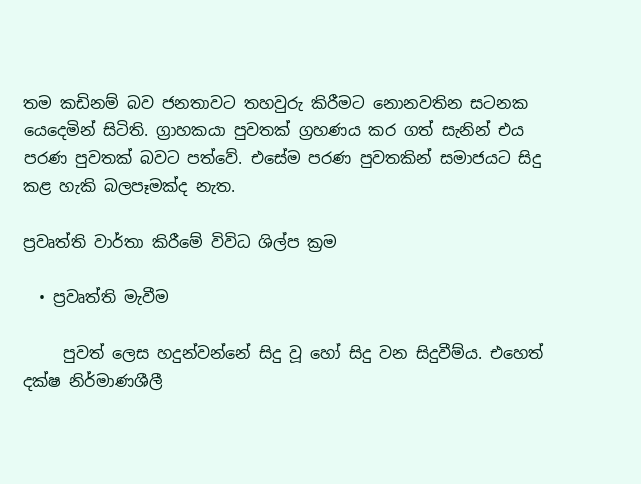තම කඩිනම් බව ජනතාවට තහවුරු කිරීමට නොනවතින සටනක යෙදෙමින් සිටිති. ග්‍රාහකයා පුවතක් ග්‍රහණය කර ගත් සැනින් එය පරණ පුවතක් බවට පත්වේ. එසේම පරණ පුවතකින් සමාජයට සිදු කළ හැකි බලපෑමක්ද නැත.

ප්‍රවෘත්ති වාර්තා කිරීමේ විවිධ ශිල්ප ක්‍රම

  • ප්‍රවෘත්ති මැවීම

     පුවත් ලෙස හදුන්වන්නේ සිදු වූ හෝ සිදු වන සිදුවීම්ය. එහෙත් දක්ෂ නිර්මාණශීලී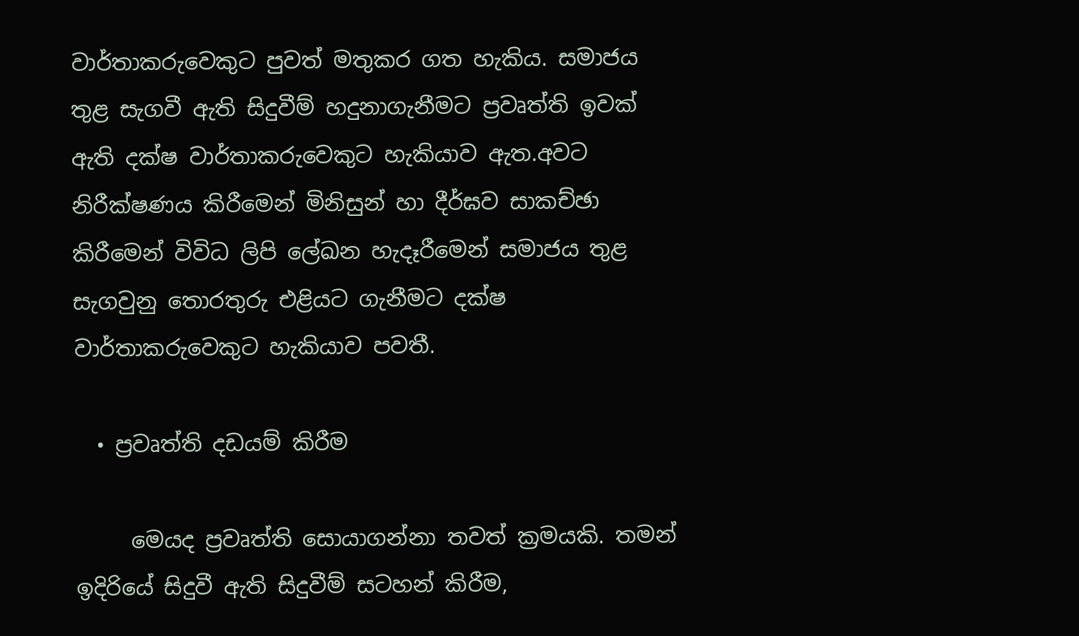වාර්තාකරුවෙකුට පුවත් මතුකර ගත හැකිය. සමාජය තුළ සැගවී ඇති සිදුවීම් හදුනාගැනීමට ප්‍රවෘත්ති ඉවක් ඇති දක්ෂ වාර්තාකරුවෙකුට හැකියාව ඇත.අවට නිරීක්ෂණය කිරීමෙන් මිනිසුන් හා දීර්ඝව සාකච්ඡා කිරීමෙන් විවිධ ලිපි ලේඛන හැදෑරීමෙන් සමාජය තුළ සැගවුනු තොරතුරු එළියට ගැනීමට දක්ෂ වාර්තාකරුවෙකුට හැකියාව පවතී.

  • ප්‍රවෘත්ති දඩයම් කිරීම

     මෙයද ප්‍රවෘත්ති සොයාගන්නා තවත් ක්‍රමයකි. තමන් ඉදිරියේ සිදුවී ඇති සිදුවීම් සටහන් කිරීම,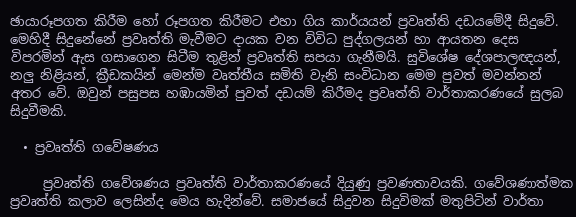ඡායාරූපගත කිරීම හෝ රූපගත කිරීමට එහා ගිය කාර්යයන් ප්‍රවෘත්ති දඩයමේදී සිදුවේ. මෙහිදී සිදුනේනේ ප්‍රවෘත්ති මැවීමට දායක වන විවිධ පුද්ගලයන් හා ආයතන දෙස විපරමින් ඇස ගසාගෙන සිටීම තුළින් ප්‍රවෘත්ති සපයා ගැනීමයි. සුවිශේෂ දේශපාලඥයන්, නලු නිළියන්, ක්‍රීඩකයින් මෙන්ම වෘත්තීය සමිති වැනි සංවිධාන මෙම පුවත් මවන්නන් අතර වේ. ඔවුන් පසුපස හඹායමින් පුවත් දඩයම් කිරීමද ප්‍රවෘත්ති වාර්තාකරණයේ සුලබ සිදුවීමකි.

  • ප්‍රවෘත්ති ගවේෂණය

     ප්‍රවෘත්ති ගවේශණය ප්‍රවෘත්ති වාර්තාකරණයේ දියුණු ප්‍රවණතාවයකි. ගවේශණාත්මක ප්‍රවෘත්ති කලාව ලෙසින්ද මෙය හැදින්වේ. සමාජයේ සිදුවන සිදුවිමක් මතුපිටින් වාර්තා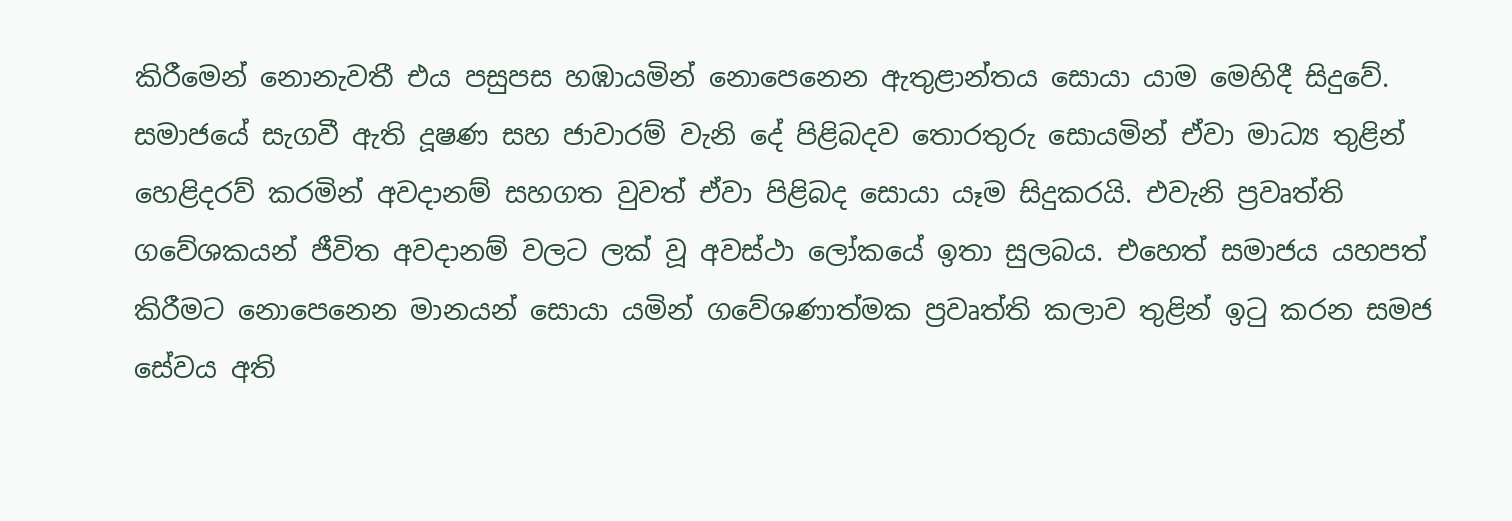කිරීමෙන් නොනැවතී එය පසුපස හඹායමින් නොපෙනෙන ඇතුළාන්තය සොයා යාම මෙහිදී සිදුවේ. සමාජයේ සැගවී ඇති දූෂණ සහ ජාවාරම් වැනි දේ පිළිබදව තොරතුරු සොයමින් ඒවා මාධ්‍ය තුළින් හෙළිදරව් කරමින් අවදානම් සහගත වුවත් ඒවා පිළිබද සොයා යෑම සිදුකරයි. එවැනි ප්‍රවෘත්ති ගවේශකයන් ජීවිත අවදානම් වලට ලක් වූ අවස්ථා ලෝකයේ ඉතා සුලබය. එහෙත් සමාජය යහපත් කිරීමට නොපෙනෙන මානයන් සොයා යමින් ගවේශණාත්මක ප්‍රවෘත්ති කලාව තුළින් ඉටු කරන සමජ සේවය අති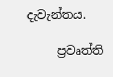දැවැන්තය.

     ප්‍රවෘත්ති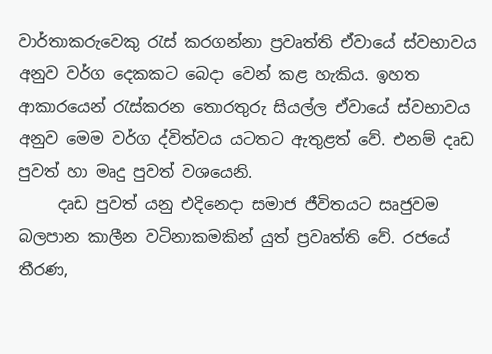වාර්තාකරුවෙකු රැස් කරගන්නා ප්‍රවෘත්ති ඒවායේ ස්වභාවය අනුව වර්ග දෙකකට බෙදා වෙන් කළ හැකිය. ඉහත ආකාරයෙන් රැස්කරන තොරතුරු සියල්ල ඒවායේ ස්වභාවය අනුව මෙම වර්ග ද්විත්වය යටතට ඇතුළත් වේ. එනම් දෘඩ පුවත් හා මෘදු පුවත් වශයෙනි.
     දෘඩ පුවත් යනු එදිනෙදා සමාජ ජීවිතයට සෘජුවම බලපාන කාලීන වටිනාකමකින් යුත් ප්‍රවෘත්ති වේ. රජයේ තීරණ,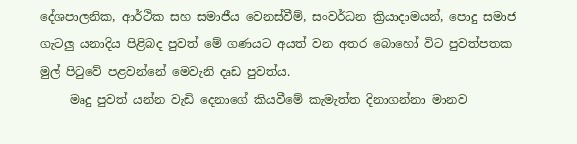දේශපාලනික, ආර්ථික සහ සමාජීය වෙනස්වීම්, සංවර්ධන ක්‍රියාදාමයන්, පොදු සමාජ ගැටලු යනාදිය පිළිබද පුවත් මේ ගණයට අයත් වන අතර බොහෝ විට පුවත්පතක මුල් පිටුවේ පළවන්නේ මෙවැනි දෘඩ පුවත්ය.
     මෘදු පුවත් යන්න වැඩි දෙනාගේ කියවීමේ කැමැත්ත දිනාගන්නා මානව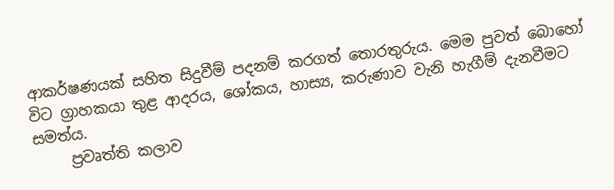ආකර්ෂණයක් සහිත සිදුවීම් පදනම් කරගත් තොරතුරුය. මෙම පුවත් බොහෝ විට ග්‍රාහකයා තුළ ආදරය, ශෝකය, හාස්‍ය, කරුණාව වැනි හැගීම් දැනවීමට සමත්ය.
     ප්‍රවෘත්ති කලාව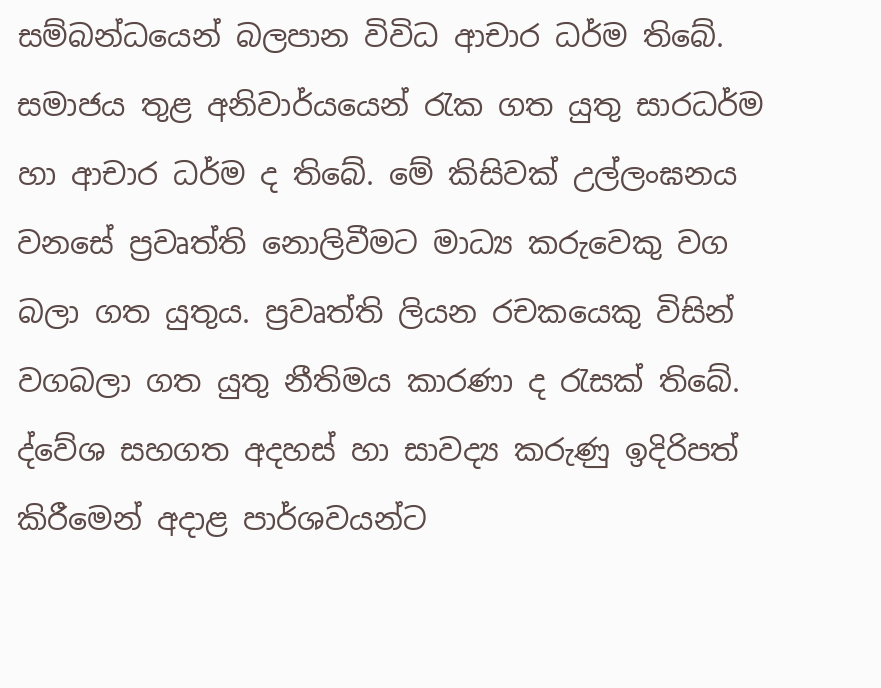සම්බන්ධයෙන් බලපාන විවිධ ආචාර ධර්ම තිබේ. සමාජය තුළ අනිවාර්යයෙන් රැක ගත යුතු සාරධර්ම හා ආචාර ධර්ම ද තිබේ. මේ කිසිවක් උල්ලංඝනය වනසේ ප්‍රවෘත්ති නොලිවීමට මාධ්‍ය කරුවෙකු වග බලා ගත යුතුය. ප්‍රවෘත්ති ලියන රචකයෙකු විසින් වගබලා ගත යුතු නීතිමය කාරණා ද රැසක් තිබේ. ද්වේශ සහගත අදහස් හා සාවද්‍ය කරුණු ඉදිරිපත් කිරීමෙන් අදාළ පාර්ශවයන්ට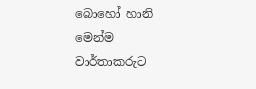බොහෝ හානි මෙන්ම වාර්තාකරුට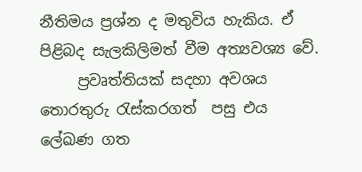නීතිමය ප්‍රශ්න ද මතුවිය හැකිය. ඒ පිළිබද සැලකිලිමත් වීම අත්‍යවශ්‍ය වේ.
     ප්‍රවෘත්තියක් සදහා අවශය තොරතුරු රැස්කරගත්  පසු එය ලේඛණ ගත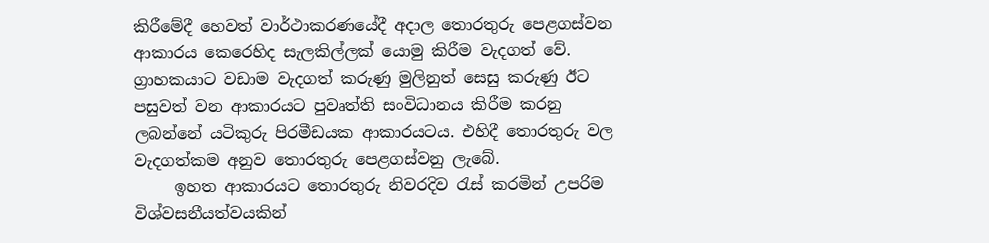කිරීමේදී හෙවත් වාර්ථාකරණයේදී අදාල තොරතුරු පෙළගස්වන ආකාරය කෙරෙහිද සැලකිල්ලක් යොමු කිරීම වැදගත් වේ. ග්‍රාහකයාට වඩාම වැදගත් කරුණු මුලිනුත් සෙසු කරුණු ඊට පසුවත් වන ආකාරයට පුවෘත්ති සංවිධානය කිරීම කරනු ලබන්නේ යටිකුරු පිරමීඩයක ආකාරයටය. එහිදී තොරතුරු වල වැදගත්කම අනුව තොරතුරු පෙළගස්වනු ලැබේ.
     ඉහත ආකාරයට තොරතුරු නිවරදිව රැස් කරමින් උපරිම විශ්වසනීයත්වයකින්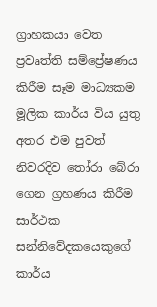ග්‍රාහකයා වෙත ප්‍රවෘත්ති සම්ප්‍රේෂණය කිරීම සෑම මාධ්‍යකම මූලික කාර්ය විය යුතු අතර එම පුවත් නිවරදිව තෝරා බේරා ගෙන ග්‍රහණය කිරීම සාර්ථක සන්නිවේදකයෙකුගේ කාර්ය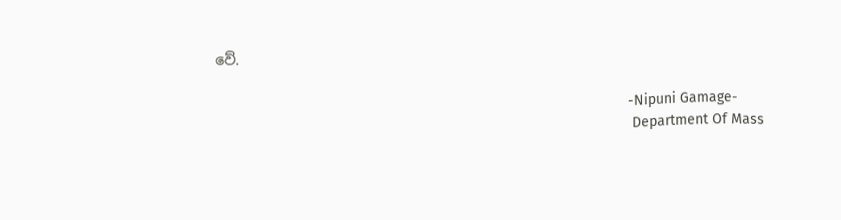වේ.

                                                                                                       -Nipuni Gamage-
                                                                                                        Department Of Mass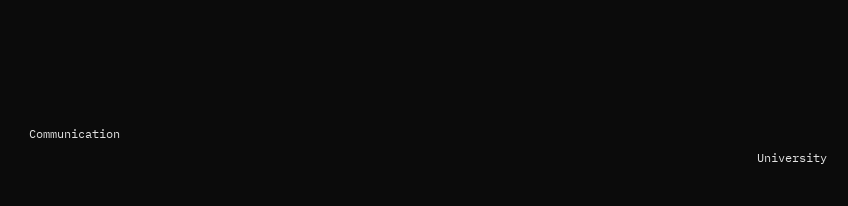Communication
                                                                                                        University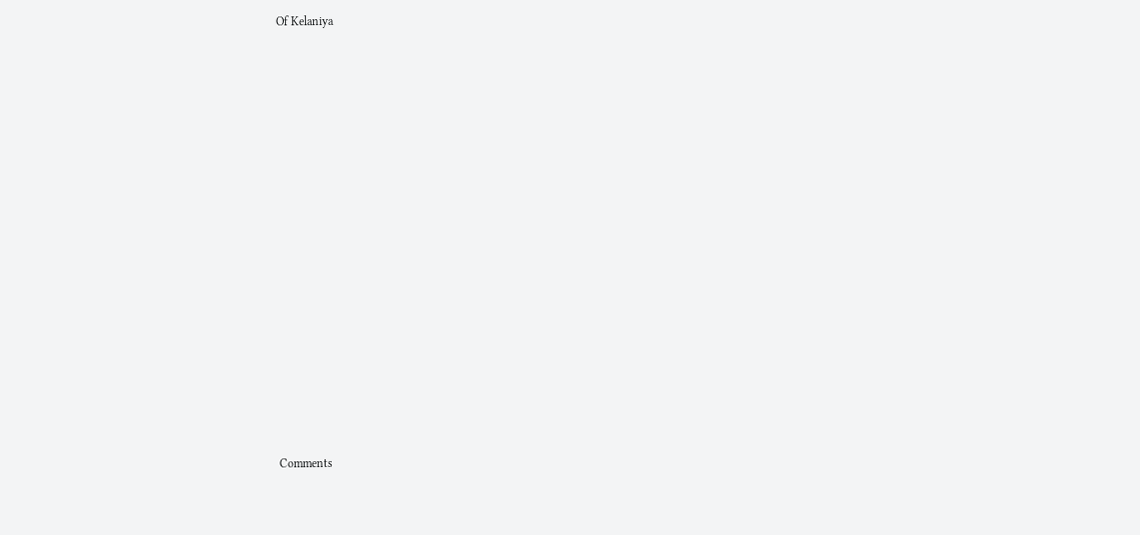Of Kelaniya

















Comments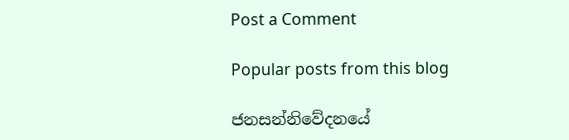Post a Comment

Popular posts from this blog

ජනසන්නිවේදනයේ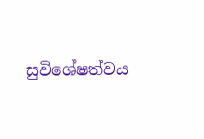සුවිශේෂත්වය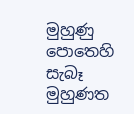මුහුණු පොතෙහි සැබෑ මුහුණත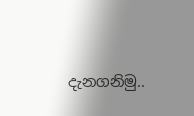දැනගනිමු..